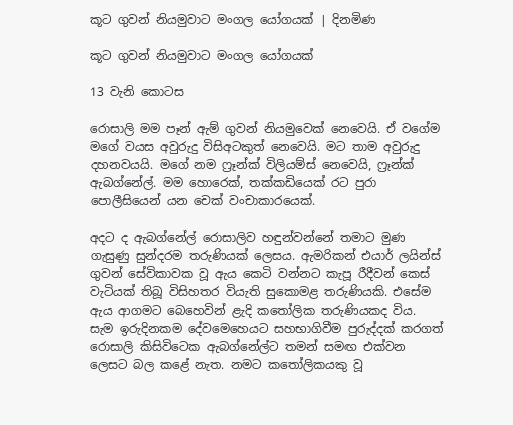කූට ගුවන් නියමුවාට මංගල යෝගයක් | දිනමිණ

කූට ගුවන් නියමුවාට මංගල යෝගයක්

13 වැනි කොටස

රොසාලි මම පෑන් ඇම් ගුවන් නියමුවෙක් නෙවෙයි. ඒ වගේම මගේ වයස අවුරුදු විසිඅටකුත් නෙවෙයි. මට තාම අවුරුදු දහනවයයි. මගේ නම ෆ්‍රෑන්ක් විලියම්ස් නෙවෙයි, ෆ්‍රෑන්ක් ඇබග්නේල්. මම හොරෙක්, තක්කඩියෙක් රට පුරා පොලීසියෙන් යන චෙක් වංචාකාරයෙක්.

අදට ද ඇබග්නේල් රොසාලිව හඳුන්වන්නේ තමාට මුණ ගැසුණු සුන්දරම තරුණියක් ලෙසය. ඇමරිකන් එයාර් ලයින්ස් ගුවන් සේවිකාවක වූ ඇය කෙටි වන්නට කැපූ රීදීවන් කෙස් වැටියක් තිබූ විසිහතර වියැති සුකොමළ තරුණියකි. එසේම ඇය ආගමට බෙහෙවින් ළැදි කතෝලික තරුණියකද විය. සැම ඉරුදිනකම දේවමෙහෙයට සහභාගිවීම පුරුද්දක් කරගත් රොසාලි කිසිවිටෙක ඇබග්නේල්ට තමන් සමඟ එක්වන ලෙසට බල කළේ නැත. නමට ක‍තෝලිකයකු වූ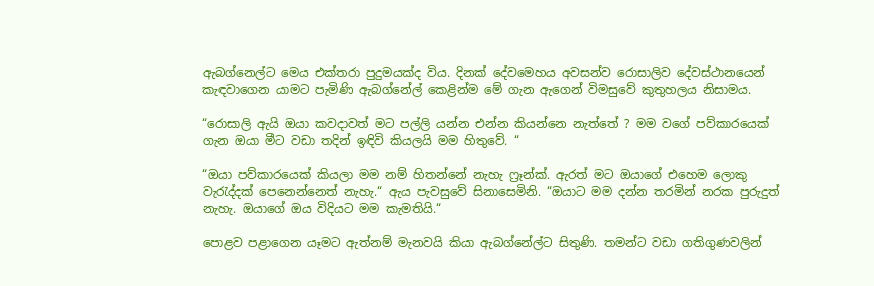ඇබග්නෙල්ට මෙය එක්තරා පුදුමයක්ද විය. දිනක් දේවමෙහය අවසන්ව රොසාලිව දේවස්ථානයෙන් කැඳවාගෙන යාමට පැමිණි ඇබග්නේල් කෙළින්ම මේ ගැන ඇගෙන් විමසුවේ කුතුහලය නිසාමය.

“රොසාලි ඇයි ඔයා කවදාවත් මට පල්ලි යන්න එන්න කියන්නෙ නැත්තේ ? මම වගේ පව්කාරයෙක් ගැන ඔයා මීට වඩා තදින් ඉඳිවි කියලයි මම හිතුවේ. “

“ඔයා පව්කාරයෙක් කියලා මම නම් හිතන්නේ නැහැ ෆ්‍රෑන්ක්. ඇරත් මට ඔයාගේ එහෙම ලොකු වැරැද්දක් පෙනෙන්නෙත් නැහැ.“ ඇය පැවසුවේ සිනාසෙමිනි. “ඔයාට මම දන්න තරමින් නරක පුරුදුත් නැහැ. ඔයාගේ ඔය විදියට මම කැමතියි.“

පොළව පළාගෙන යෑමට ඇත්නම් මැනවයි කියා ඇබග්නේල්ට සිතුණි. තමන්ට වඩා ගතිගුණවලින්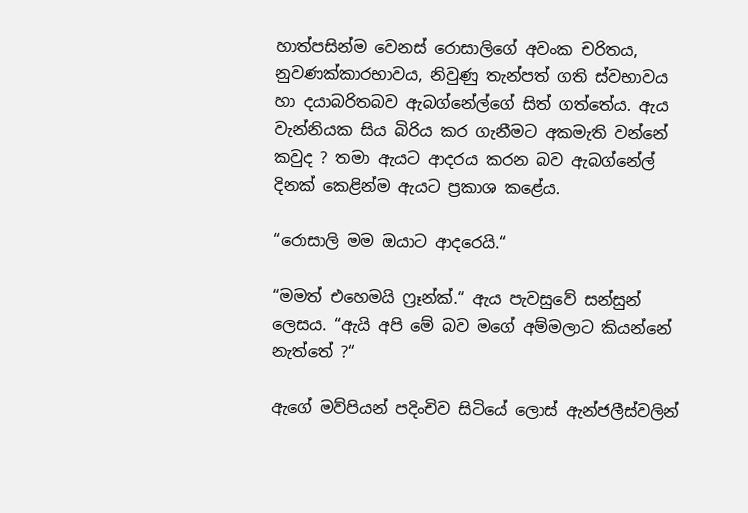හාත්පසින්ම වෙනස් රොසාලිගේ අවංක චරිතය, නුවණක්කාරභාවය, නිවුණු තැන්පත් ගති ස්වභාවය හා දයාබරිතබව ඇබග්නේල්ගේ සිත් ගත්තේය. ඇය වැන්නියක සිය බිරිය කර ගැනීමට අකමැති වන්නේ කවුද ? තමා ඇයට ආදරය කරන බව ඇබග්නේල් දිනක් කෙළින්ම ඇයට ප්‍රකාශ කළේය.

“රොසාලි මම ඔයාට ආදරෙයි.“

“මමත් එහෙමයි ෆ්‍රෑන්ක්.“ ඇය පැවසුවේ සන්සුන් ලෙසය. “ඇයි අපි මේ බව මගේ අම්මලාට කියන්නේ නැත්තේ ?“

ඇගේ මව්පියන් පදිංචිව සිටියේ ලොස් ඇන්ජලීස්වලින්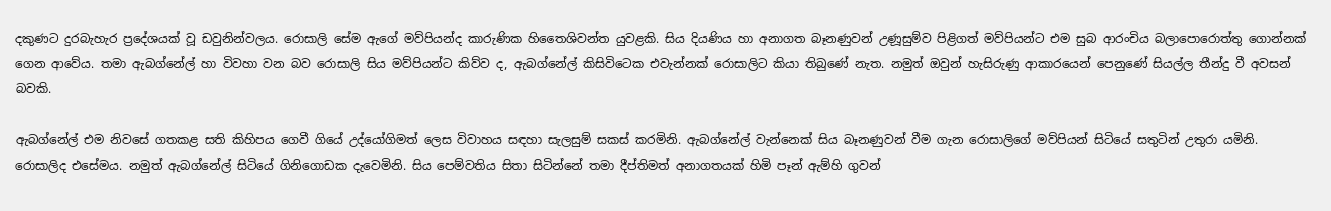දකුණට දුරබැහැර ප්‍රදේශයක් වූ ඩවුනින්වලය. රොසාලි සේම ඇගේ මව්පියන්ද කාරුණික හිතෛශිවන්ත යුවළකි. සිය දියණිය හා අනාගත බෑනණුවන් උණූසුම්ව පිළිගත් මව්පියන්ට එම සුබ ආරංචිය බලාපොරොත්තු ගොන්නක් ගෙන ආවේය. තමා ඇබග්නේල් හා විවහා වන බව රොසාලි සිය මව්පියන්ට කිව්ව ද, ඇබග්නේල් කිසිවිටෙක එවැන්නක් රොසාලිට කියා තිබුණේ නැත. නමුත් ඔවුන් හැසිරුණු ආකාරයෙන් පෙනුණේ සියල්ල තීන්දු වී අවසන් බවකි.

ඇබග්නේල් එම නිවසේ ගතකළ සති කිහිපය ගෙවී ගියේ උද්යෝගිමත් ලෙස විවාහය සඳහා සැලසුම් සකස් කරමිනි. ඇබග්නේල් වැන්නෙක් සිය බෑනණුවන් වීම ගැන රොසාලිගේ මව්පියන් සිටියේ සතුටින් උතුරා යමිනි. රොසාලිද එසේමය. නමුත් ඇබග්නේල් සිටියේ ගිනිගොඩක දැවෙමිනි. සිය පෙම්වතිය සිතා සිටින්නේ තමා දීප්තිමත් අනාගතයක් හිමි පෑන් ඇම්හි ගුවන්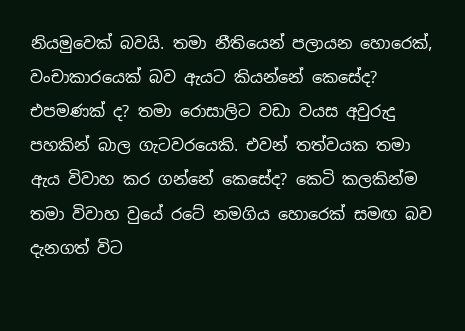නියමුවෙක් බවයි. තමා නීතියෙන් පලායන හොරෙක්, වංචාකාරයෙක් බව ඇයට කියන්නේ කෙසේද? එපමණක් ද? තමා රොසාලිට වඩා වයස අවුරුදු පහකින් බාල ගැටවරයෙකි. එවන් තත්වයක තමා ඇය විවාහ කර ගන්නේ කෙසේද? කෙටි කලකින්ම තමා විවාහ වුයේ රටේ නමගිය හොරෙක් සමඟ බව දැනගත් විට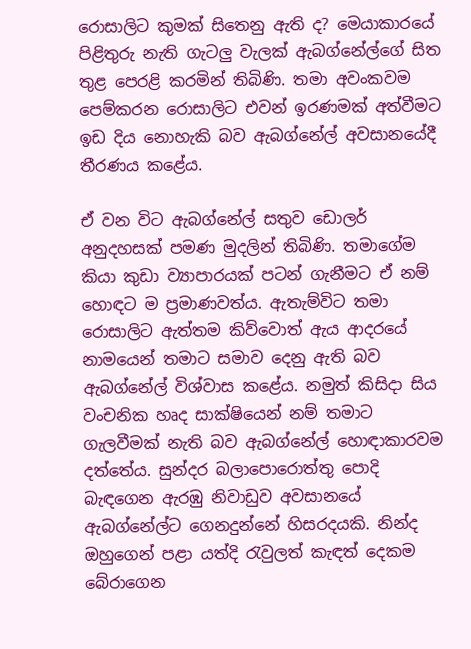රොසාලිට කුමක් සිතෙනු ඇති ද? මෙයාකාරයේ පිළිතුරු නැති ගැටලු වැලක් ඇබග්නේල්ගේ සිත තුළ පෙරළි කරමින් තිබිණි. තමා අවංකවම පෙම්කරන රොසාලිට එවන් ඉරණමක් අත්වීමට ඉඩ දිය නොහැකි බව ඇබග්නේල් අවසානයේදී තීරණය කළේය.

ඒ වන විට ඇබග්නේල් සතුව ඩොලර් අනුදහසක් පමණ මුදලින් තිබිණි. තමාගේම කියා කුඩා ව්‍යාපාරයක් පටන් ගැනීමට ඒ නම් හොඳට ම ප්‍රමාණවත්ය. ඇතැම්විට තමා රොසාලිට ඇත්තම කිව්වොත් ඇය ආදරයේ නාමයෙන් තමාට සමාව දෙනු ඇති බව ඇබග්නේල් විශ්වාස කළේය. නමුත් කිසිදා සිය වංචනික හෘද සාක්ෂියෙන් නම් තමාට ගැලවීමක් නැති බව ඇබග්නේල් හොඳාකාරවම දත්තේය. සුන්දර බලාපොරොත්තු පොදි බැඳගෙන ඇරඹු නිවාඩුව අවසානයේ ඇබග්නේල්ට ගෙනදුන්නේ හිසරදයකි. නින්ද ඔහුගෙන් පළා යත්දි රැවුලත් කැඳත් දෙකම බේරාගෙන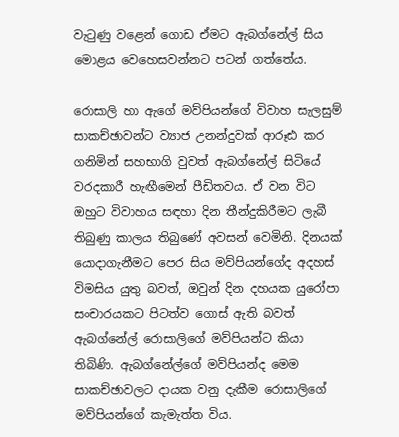වැටුණු වළෙන් ගොඩ ඒමට ඇබග්නේල් සිය මොළය වෙහෙසවන්නට පටන් ගත්තේය.

රොසාලි හා ඇගේ මව්පියන්ගේ විවාහ සැලසුම් සාකච්ඡාවන්ට ව්‍යාජ උනන්දුවක් ආරූඪ කර ගනිමින් සහභාගි වුවත් ඇබග්නේල් සිටියේ වරදකාරී හැඟීමෙන් පීඩිතවය. ඒ වන විට ඔහුට විවාහය සඳහා දින තීන්දුකිරීමට ලැබී තිබුණු කාලය තිබුණේ අවසන් වෙමිනි. දිනයක් යොදාගැනීමට පෙර සිය මව්පියන්ගේද අදහස් විමසිය යුතු බවත්, ඔවුන් දින දහයක යුරෝපා සංචාරයකට පිටත්ව ගොස් ඇති බවත් ඇබග්නේල් රොසාලිගේ මව්පියන්ට කියා තිබිණි. ඇබග්නේල්ගේ මව්පියන්ද මෙම සාකච්ඡාවලට දායක වනු දැකීම රොසාලිගේ මව්පියන්ගේ කැමැත්ත විය.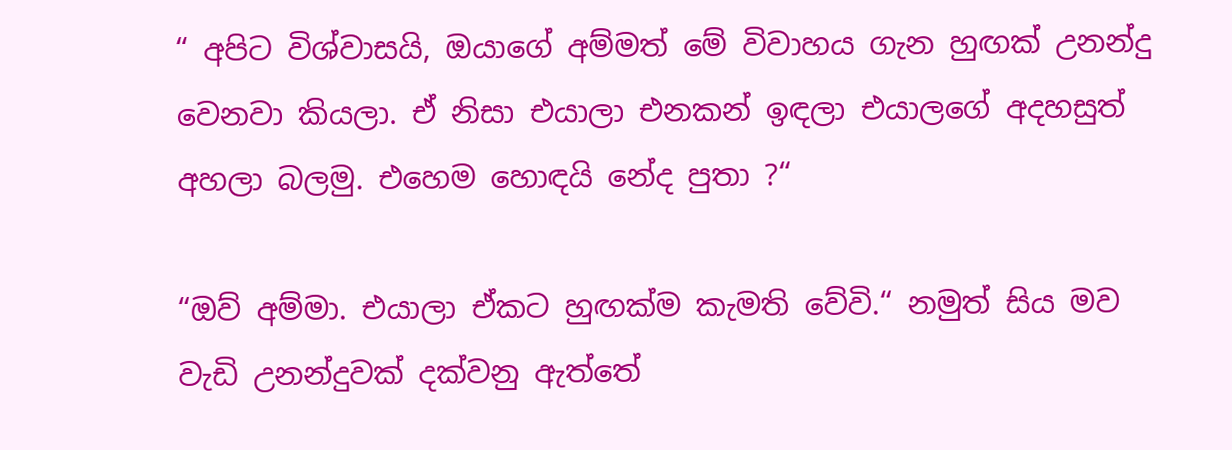“ අපිට විශ්වාසයි, ඔයාගේ අම්මත් මේ විවාහය ගැන හුඟක් උනන්දු වෙනවා කියලා. ඒ නිසා එයාලා එනකන් ඉඳලා එයාලගේ අදහසුත් අහලා බලමු. එහෙම හොඳයි නේද පුතා ?“

“ඔව් අම්මා. එයාලා ඒකට හුඟක්ම කැමති වේවි.“ නමුත් සිය මව වැඩි උනන්දුවක් දක්වනු ඇත්තේ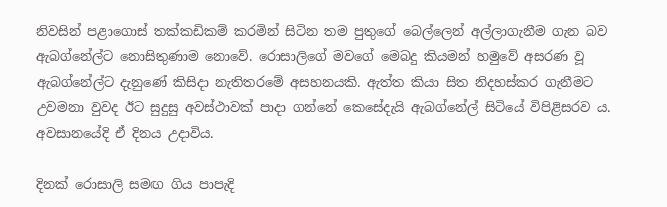නිවසින් පළාගොස් තක්කඩිකම් කරමින් සිටින තම පුතුගේ බෙල්ලෙන් අල්ලාගැනීම ගැන බව ඇබග්නේල්ට නොසිතුණාම නොවේ. රොසාලිගේ මවගේ මෙබදු කියමන් හමුවේ අසරණ වූ ඇබග්නේල්ට දැනුණේ කිසිදා නැතිතරමේ අසහනයකි. ඇත්ත කියා සිත නිදහස්කර ගැනීමට උවමනා වුවද ඊට සුදුසු අවස්ථාවක් පාදා ගන්නේ කෙසේදැයි ඇබග්නේල් සිටියේ විපිළිසරව ය. අවසානයේදි ඒ දිනය උදාවිය.

දිනක් රොසාලි සමඟ ගිය පාපැදි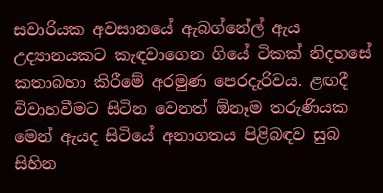සවාරියක අවසානයේ ඇබග්නේල් ඇය උද්‍යානයකට කැඳවාගෙන ගියේ ටිකක් නිදහසේ කතාබහා කිරීමේ අරමුණ පෙරදැරිවය. ළඟදී විවාහවීමට සිටින වෙනත් ඕනෑම තරුණියක මෙන් ඇයද සිටියේ අනාගතය පිළිබඳව සුබ සිහින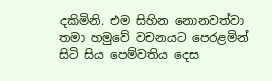දකිමිනි. එම සිහින නොනවත්වා තමා හමුවේ වචනයට පෙරළමින් සිටි සිය පෙම්වතිය දෙස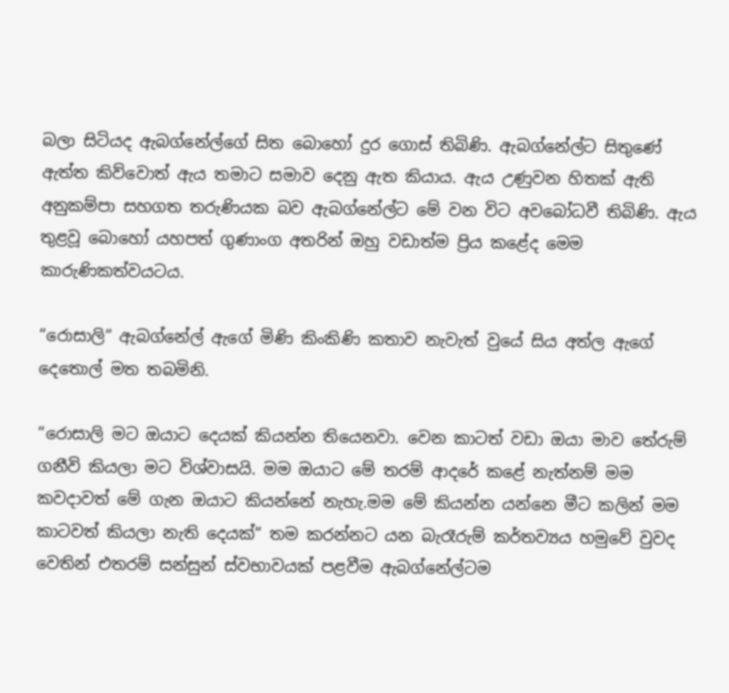බලා සිටියද ඇබග්නේල්ගේ සිත බොහෝ දුර ගොස් තිබිණි. ඇබග්නේල්ට සිතුණේ ඇත්ත කිව්වොත් ඇය තමාට සමාව දෙනු ඇත කියාය. ඇය උණුවන හිතක් ඇති අනුකම්පා සහගත තරුණියක බව ඇබග්නේල්ට මේ වන විට අවබෝධවී තිබිණි. ඇය තුළවූ බොහෝ යහපත් ගුණාංග අතරින් ඔහු වඩාත්ම ප්‍රිය කළේද මෙම කාරුණිකත්වයටය.

“රොසාලි“ ඇබග්නේල් ඇගේ මිණි කිංකිණි කතාව නැවැත් වුයේ සිය අත්ල ඇගේ දෙතොල් මත තබමිනි.

“රොසාලි මට ඔයාට දෙයක් කියන්න තියෙනවා. වෙන කාටත් වඩා ඔයා මාව තේරුම් ගනීවි කියලා මට විශ්වාසයි. මම ඔයාට මේ තරම් ආදරේ කළේ නැත්නම් මම කවදාවත් මේ ගැන ඔයාට කියන්නේ නැහැ.මම මේ කියන්න යන්නෙ මීට කලින් මම කාටවත් කියලා නැති දෙයක්“ තම කරන්නට යන බැරෑරුම් කර්තව්‍යය හමුවේ වුවද වෙතින් එතරම් සන්සුන් ස්වභාවයක් පළවීම ඇබග්නේල්ටම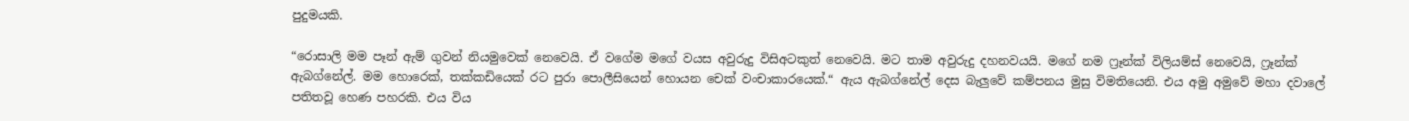පුදුමයකි.

“රොසාලි මම පෑන් ඇම් ගුවන් නියමුවෙක් නෙවෙයි. ඒ වගේම මගේ වයස අවුරුදු විසිඅටකුත් නෙවෙයි. මට තාම අවුරුදු දහනවයයි. මගේ නම ෆ්‍රෑන්ක් විලියම්ස් නෙවෙයි, ෆ්‍රෑන්ක් ඇබග්නේල්. මම හොරෙක්, තක්කඩියෙක් රට පුරා පොලීසියෙන් හොයන චෙක් වංචාකාරයෙක්.“ ඇය ඇබග්නේල් දෙස බැලුවේ කම්පනය මුසු විමතියෙනි. එය අමු අමුවේ මහා දවාලේ පතිතවූ හෙණ පහරකි. එය විය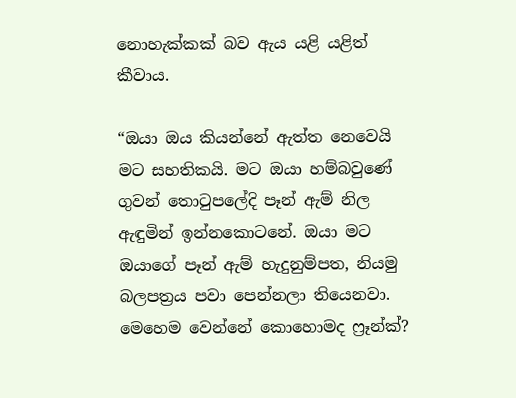නොහැක්කක් බව ඇය යළි යළිත් කීවාය.

“ඔයා ඔය කියන්නේ ඇත්ත නෙවෙයි මට සහතිකයි. මට ඔයා හම්බවුණේ ගුවන් තොටුපලේදි පෑන් ඇම් නිල ඇඳුමින් ඉන්නකොටනේ. ඔයා මට ඔයාගේ පෑන් ඇම් හැදුනුම්පත, නියමු බලපත්‍රය පවා පෙන්නලා තියෙනවා. මෙහෙම වෙන්නේ කොහොමද ෆ්‍රෑන්ක්?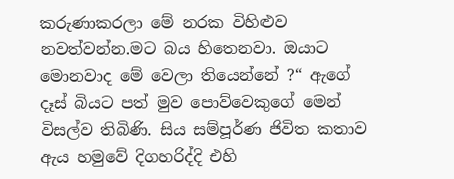කරුණාකරලා මේ නරක විහිළුව නවත්වන්න.මට බය හිතෙනවා. ඔයාට මොනවාද මේ වෙලා තියෙන්නේ ?“ ඇගේ දෑස් බියට පත් මුව පොව්වෙකුගේ මෙන් විසල්ව තිබිණි. සිය සම්පූර්ණ ජිවිත කතාව ඇය හමුවේ දිගහරිද්දි එහි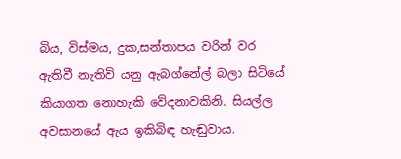බිය, විස්මය, දුක,සන්තාපය වරින් වර ඇතිවී නැතිවි යනු ඇබග්නේල් බලා සිටියේ කියාගත නොහැකි වේදනාවකිනි. සියල්ල අවසානයේ ඇය ඉකිබිඳ හැඬුවාය.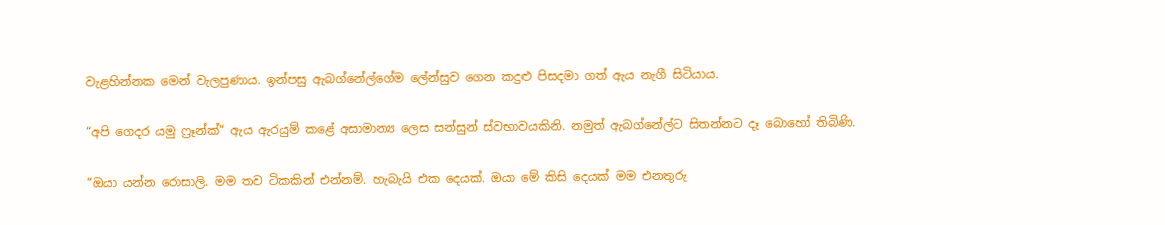වැළහින්නක මෙන් වැලපුණාය. ඉන්පසු ඇබග්නේල්ගේම ලේන්සුව ගෙන කදුළු පිසදමා ගත් ඇය නැගී සිටියාය.

“අපි ගෙදර යමු ෆ්‍රෑන්ක්“ ඇය ඇරයුම් කළේ අසාමාන්‍ය ලෙස සන්සුන් ස්වභාවයකිනි. නමුත් ඇබග්නේල්ට සිතන්නට දෑ බොහෝ තිබිණි.

“ඔයා යන්න රොසාලි. මම තව ටිකකින් එන්නම්. හැබැයි එක දෙයක්. ඔයා මේ කිසි දෙයක් මම එනතුරු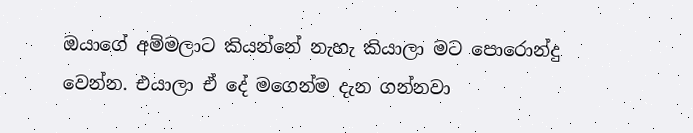ඔයාගේ අම්මලාට කියන්නේ නැහැ කියාලා මට පොරොන්දු වෙන්න. එයාලා ඒ දේ මගෙන්ම දැන ගන්නවා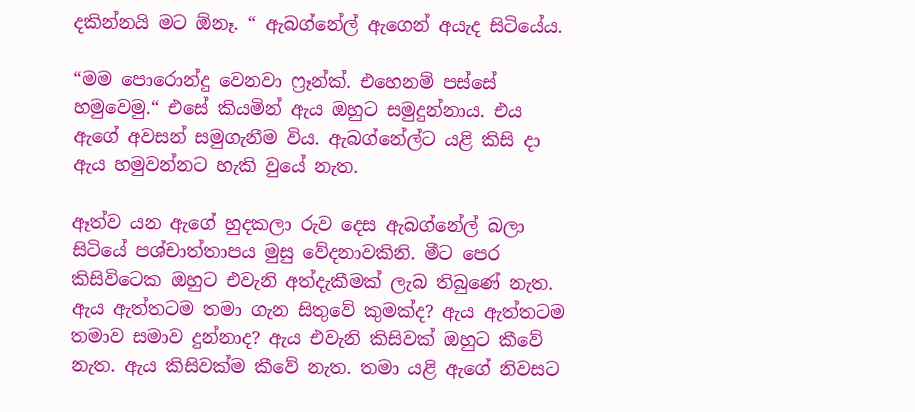දකින්නයි මට ඕනෑ. “ ඇබග්නේල් ඇගෙන් අයැද සිටියේය.

“මම පොරොන්දු වෙනවා ෆ්‍රෑන්ක්. එහෙනම් පස්සේ හමුවෙමු.“ එසේ කියමින් ඇය ඔහුට සමුදුන්නාය. එය ඇගේ අවසන් සමුගැනීම විය. ඇබග්නේල්ට යළි කිසි දා ඇය හමුවන්නට හැකි වුයේ නැත.

ඈත්ව යන ඇගේ හුදකලා රුව දෙස ඇබග්නේල් බලා සිටියේ පශ්චාත්තාපය මුසු වේදනාවකිනි. මීට පෙර කිසිවිටෙක ඔහුට එවැනි අත්දැකීමක් ලැබ තිබුණේ නැත. ඇය ඇත්තටම තමා ගැන සිතුවේ කුමක්ද? ඇය ඇත්තටම තමාව සමාව දුන්නාද? ඇය එවැනි කිසිවක් ඔහුට කීවේ නැත. ඇය කිසිවක්ම කීවේ නැත. තමා යළි ඇගේ නිවසට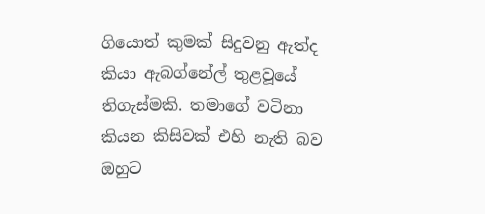ගියොත් කුමක් සිදුවනු ඇත්ද කියා ඇබග්නේල් තුළවූයේ තිගැස්මකි. තමාගේ වටිනා කියන කිසිවක් එහි නැති බව ඔහුට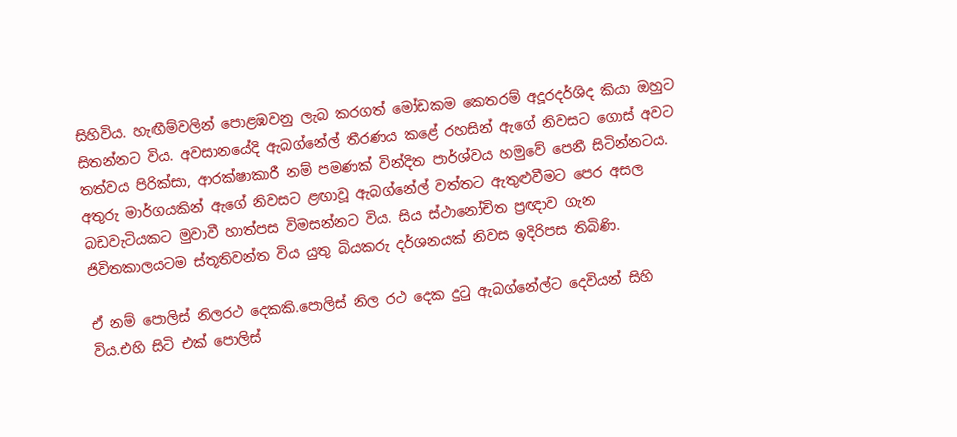සිහිවිය. හැඟීම්වලින් පොළඹවනු ලැබ කරගත් මෝඩකම කෙතරම් අදූරදර්ශිද කියා ඔහුට සිතන්නට විය. අවසානයේදි ඇබග්නේල් තීරණය කළේ රහසින් ඇගේ නිවසට ගොස් අවට තත්වය පිරික්සා, ආරක්ෂාකාරී නම් පමණක් වින්දිත පාර්ශ්වය හමුවේ පෙනී සිටින්නටය. අතුරු මාර්ගයකින් ඇගේ නිවසට ළඟාවූ ඇබග්නේල් වත්තට ඇතුළුවීමට පෙර අසල බඩවැටියකට මුවාවී හාත්පස විමසන්නට විය. සිය ස්ථානෝචිත ප්‍රඥාව ගැන ජිවිතකාලයටම ස්තූතිවන්ත විය යුතු බියකරු දර්ශනයක් නිවස ඉදිරිපස තිබිණි.

ඒ නම් පොලිස් නිලරථ දෙකකි.පොලිස් නිල රථ දෙක දුටු ඇබග්නේල්ට දෙවියන් සිහි විය.එහි සිටි එක් පොලිස්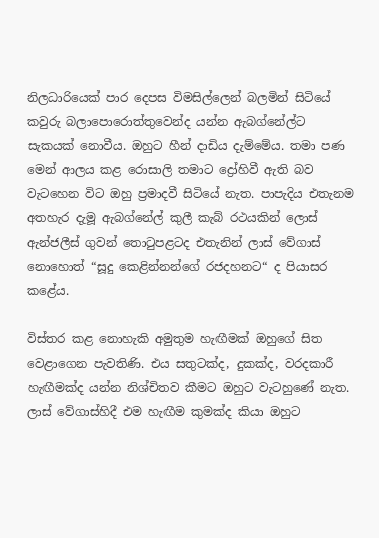නිලධාරියෙක් පාර දෙපස විමසිල්ලෙන් බලමින් සිටියේ කවුරු බලාපොරොත්තුවෙන්ද යන්න ඇබග්නේල්ට සැකයක් නොවීය. ඔහුට හීන් දාඩිය දැම්මේය. තමා පණ මෙන් ආලය කළ රොසාලි තමාට ද්‍රෝහිවී ඇති බව වැටහෙන විට ඔහු ප්‍රමාදවී සිටියේ නැත. පාපැදිය එතැනම අතහැර දැමූ ඇබග්නේල් කුලී කැබ් රථයකින් ලොස් ඇන්ජලීස් ගුවන් තොටුපළටද එතැනින් ලාස් වේගාස් නොහොත් “සූදු කෙළින්නන්ගේ රජදහනට“ ද පියාසර කළේය.

විස්තර කළ නොහැකි අමුතුම හැඟීමක් ඔහුගේ සිත වෙළාගෙන පැවතිණි. එය සතුටක්ද, දුකක්ද, වරදකාරී හැඟීමක්ද යන්න නිශ්චිතව කීමට ඔහුට වැටහුණේ නැත. ලාස් වේගාස්හිදී එම හැඟීම කුමක්ද කියා ඔහුට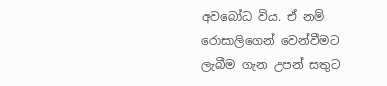අවබෝධ විය. ඒ නම් රොසාලිගෙන් වෙන්වීමට ලැබීම ගැන උපන් සතුට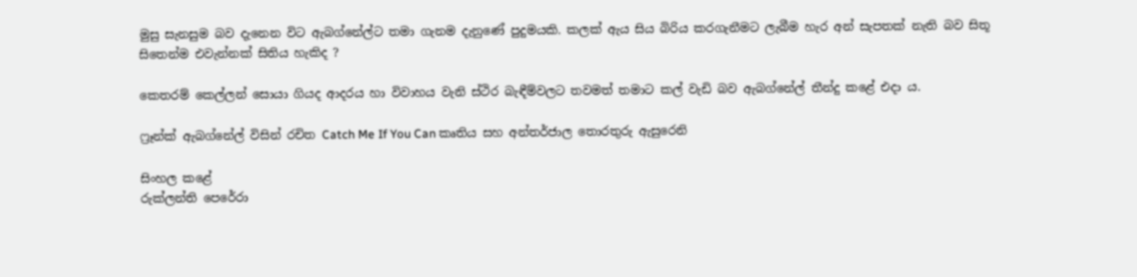මුසු සැනසුම බව දැනෙන විට ඇබග්නේල්ට තමා ගැනම දැනුණේ පුදුමයකි. කලක් ඇය සිය බිරිය කරගැනීමට ලැබීම හැර අන් සැපතක් නැති බව සිතූ සිතෙන්ම එවැන්නක් සිතිය හැකිද ?

කෙතරම් කෙල්ලන් සොයා ගියද ආදරය හා විවාහය වැනි ස්ථිර බැඳීම්වලට තවමත් තමාට කල් වැඩි බව ඇබග්නේල් තීන්දු කළේ එදා ය.

ෆ්‍රෑන්ක් ඇබග්නේල් විසින් රචිත Catch Me If You Can කෘතිය සහ අන්තර්ජාල තොරතුරු ඇසුරෙනි

සිංහල කළේ
රුක්ලන්ති පෙරේරා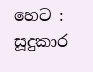හෙට : සූදුකාර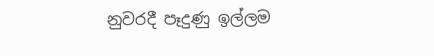නුවරදී පෑදුණු ඉල්ලම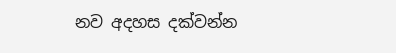නව අදහස දක්වන්න